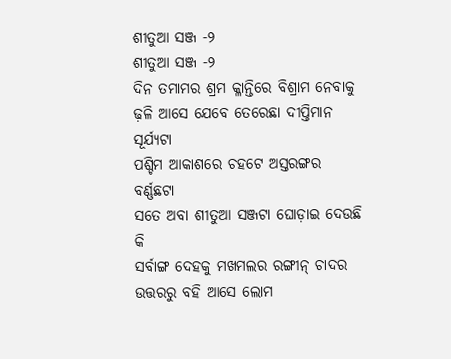ଶୀତୁଆ ସଞ୍ଜ -୨
ଶୀତୁଆ ସଞ୍ଜ -୨
ଦିନ ତମାମର ଶ୍ରମ କ୍ଳାନ୍ତିରେ ବିଶ୍ରାମ ନେବାକୁ
ଢ଼ଳି ଆସେ ଯେବେ ତେରେଛା ଦୀପ୍ତିମାନ ସୂର୍ଯ୍ୟଟା
ପଶ୍ଚିମ ଆକାଶରେ ଚହଟେ ଅସ୍ତରଙ୍ଗର ବର୍ଣ୍ଣଛଟା
ସତେ ଅବା ଶୀତୁଆ ସଞ୍ଜଟା ଘୋଡ଼ାଇ ଦେଉଛି କି
ସର୍ବାଙ୍ଗ ଦେହକୁ ମଖମଲର ରଙ୍ଗୀନ୍ ଚାଦର
ଉତ୍ତରରୁ ବହି ଆସେ ଲୋମ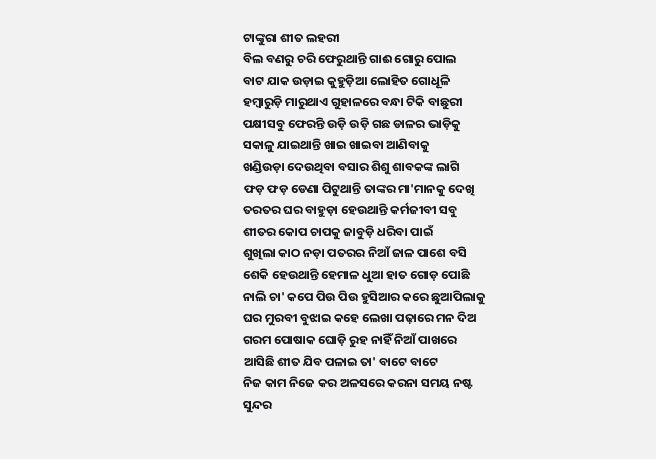ଟାଙ୍କୁରା ଶୀତ ଲହରୀ
ବିଲ ବଣରୁ ଚରି ଫେରୁଥାନ୍ତି ଗାଈ ଗୋରୁ ପୋଲ
ବାଟ ଯାକ ଉଡ଼ାଇ କୁହୁଡ଼ିଆ ଲୋହିତ ଗୋଧୂଳି
ହମ୍ବାରୁଡ଼ି ମାରୁଥାଏ ଗୁହାଳରେ ବନ୍ଧା ଟିକି ବାଛୁରୀ
ପକ୍ଷୀସବୁ ଫେରନ୍ତି ଉଡ଼ି ଉଡ଼ି ଗଛ ଡାଳର ଭାଡ଼ିକୁ
ସକାଳୁ ଯାଇଥାନ୍ତି ଖାଇ ଖାଇବା ଆଣିବାକୁ
ଖଣ୍ଡିଉଡ଼ା ଦେଉଥିବା ବସାର ଶିଶୁ ଶାବକଙ୍କ ଲାଗି
ଫଡ଼ ଫଡ଼ ଡେଣା ପିଟୁଥାନ୍ତି ତାଙ୍କର ମା'ମାନକୁ ଦେଖି
ତରତର ଘର ବାହୁଡ଼ା ହେଉଥାନ୍ତି କର୍ମଜୀବୀ ସବୁ
ଶୀତର କୋପ ଚାପକୁ ଜାବୁଡ଼ି ଧରିବା ପାଇଁ
ଶୁଖିଲା କାଠ ନଡ଼ା ପତରର ନିଆଁ ଜାଳ ପାଶେ ବସି
ଶେକି ହେଉଥାନ୍ତି ହେମାଳ ଧୁଆ ହାତ ଗୋଡ଼ ପୋଛି
ନାଲି ଚା' କପେ ପିଉ ପିଉ ହୁସିଆର କରେ ଛୁଆପିଲାକୁ
ଘର ମୁରବୀ ବୁଝାଇ କହେ ଲେଖା ପଢ଼ାରେ ମନ ଦିଅ
ଗରମ ପୋଷାକ ଘୋଡ଼ି ରୁହ ନାହିଁ ନିଆଁ ପାଖରେ
ଆସିଛି ଶୀତ ଯିବ ପଳାଇ ତା' ବାଟେ ବାଟେ
ନିଜ କାମ ନିଜେ କର ଅଳସରେ କରନା ସମୟ ନଷ୍ଟ
ସୁନ୍ଦର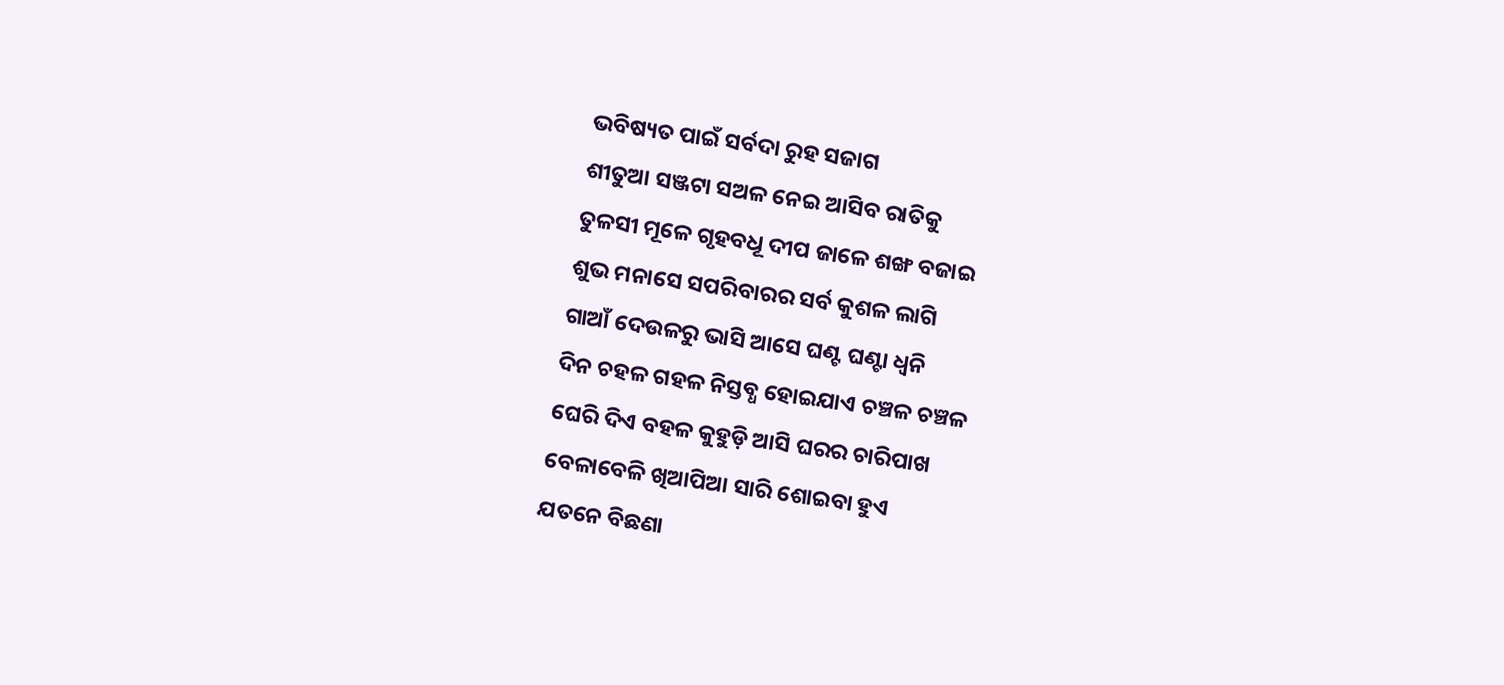ଭବିଷ୍ୟତ ପାଇଁ ସର୍ବଦା ରୁହ ସଜାଗ
ଶୀତୁଆ ସଞ୍ଜଟା ସଅଳ ନେଇ ଆସିବ ରାତିକୁ
ତୁଳସୀ ମୂଳେ ଗୃହବଧୂ ଦୀପ ଜାଳେ ଶଙ୍ଖ ବଜାଇ
ଶୁଭ ମନାସେ ସପରିବାରର ସର୍ବ କୁଶଳ ଲାଗି
ଗାଆଁ ଦେଉଳରୁ ଭାସି ଆସେ ଘଣ୍ଟ ଘଣ୍ଟା ଧ୍ଵନି
ଦିନ ଚହଳ ଗହଳ ନିସ୍ତବ୍ଧ ହୋଇଯାଏ ଚଞ୍ଚଳ ଚଞ୍ଚଳ
ଘେରି ଦିଏ ବହଳ କୁହୁଡ଼ି ଆସି ଘରର ଚାରିପାଖ
ବେଳାବେଳି ଖିଆପିଆ ସାରି ଶୋଇବା ହୁଏ
ଯତନେ ବିଛଣା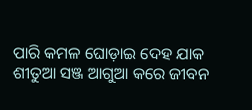ପାରି କମଳ ଘୋଡ଼ାଇ ଦେହ ଯାକ
ଶୀତୁଆ ସଞ୍ଜ ଆଗୁଆ କରେ ଜୀବନ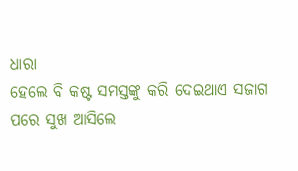ଧାରା
ହେଲେ ବି କଷ୍ଟ ସମସ୍ତଙ୍କୁ କରି ଦେଇଥାଏ ସଜାଗ
ପରେ ସୁଖ ଆସିଲେ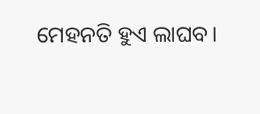ମେହନତି ହୁଏ ଲାଘବ।